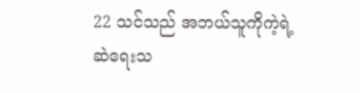22 သင်သည် အဘယ်သူကိုကဲ့ရဲ့ဆဲရေးသ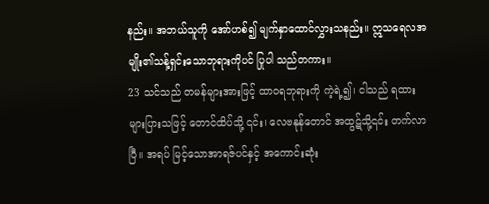နည်း။ အဘယ်သူကို အော်ဟစ်၍ မျက်နှာထောင်လွှားသနည်း။ ဣသရေလအမျိုး၏သန့်ရှင်းသောဘုရားကိုပင် ပြုပါ သည်တကား။
23 သင်သည် တမန်များအားဖြင့် ထာဝရဘုရားကို ကဲ့ရဲ့၍၊ ငါသည် ရထားများပြားသဖြင့် တောင်ထိပ်သို့ ၎င်း၊ လေဗနုန်တောင် အထွဋ်သို့၎င်း တက်လာပြီ။ အရပ် မြင့်သောအာရဇ်ပင်နှင့် အကောင်းဆုံး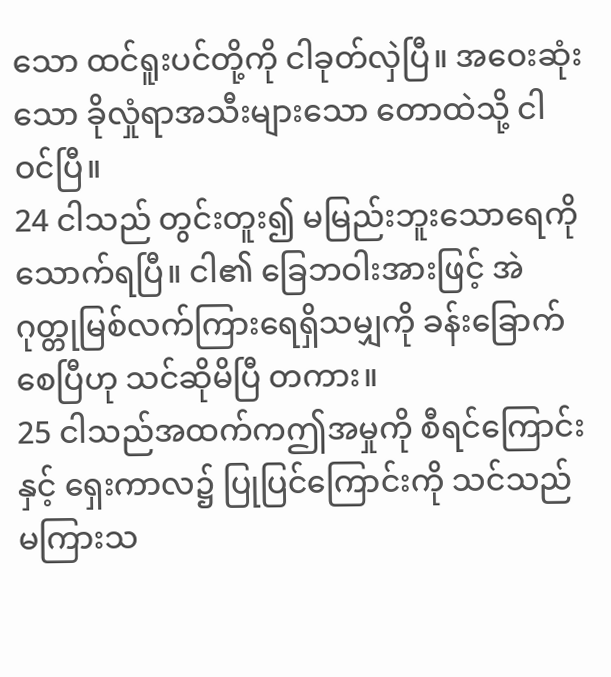သော ထင်ရူးပင်တို့ကို ငါခုတ်လှဲပြီ။ အဝေးဆုံးသော ခိုလှုံရာအသီးများသော တောထဲသို့ ငါဝင်ပြီ။
24 ငါသည် တွင်းတူး၍ မမြည်းဘူးသောရေကို သောက်ရပြီ။ ငါ၏ ခြေဘဝါးအားဖြင့် အဲဂုတ္တုမြစ်လက်ကြားရေရှိသမျှကို ခန်းခြောက်စေပြီဟု သင်ဆိုမိပြီ တကား။
25 ငါသည်အထက်ကဤအမှုကို စီရင်ကြောင်းနှင့် ရှေးကာလ၌ ပြုပြင်ကြောင်းကို သင်သည် မကြားသ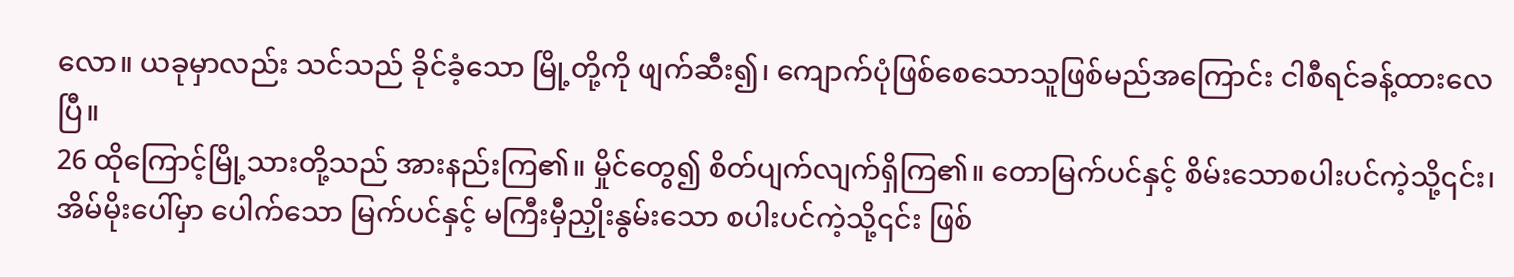လော။ ယခုမှာလည်း သင်သည် ခိုင်ခံ့သော မြို့တို့ကို ဖျက်ဆီး၍၊ ကျောက်ပုံဖြစ်စေသောသူဖြစ်မည်အကြောင်း ငါစီရင်ခန့်ထားလေပြီ။
26 ထိုကြောင့်မြို့သားတို့သည် အားနည်းကြ၏။ မှိုင်တွေ၍ စိတ်ပျက်လျက်ရှိကြ၏။ တောမြက်ပင်နှင့် စိမ်းသောစပါးပင်ကဲ့သို့၎င်း၊ အိမ်မိုးပေါ်မှာ ပေါက်သော မြက်ပင်နှင့် မကြီးမှီညှိုးနွမ်းသော စပါးပင်ကဲ့သို့၎င်း ဖြစ်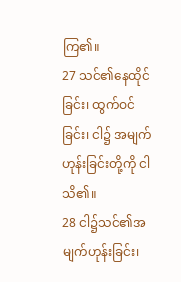ကြ၏။
27 သင်၏နေထိုင်ခြင်း၊ ထွက်ဝင်ခြင်း၊ ငါ၌ အမျက်ဟုန်းခြင်းတို့ကို ငါသိ၏။
28 ငါ၌သင်၏အမျက်ဟုန်းခြင်း၊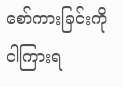စော်ကားခြင်းကို ငါကြားရ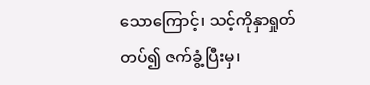သောကြောင့်၊ သင့်ကိုနှာရှုတ်တပ်၍ ဇက်ခွံ့ပြီးမှ၊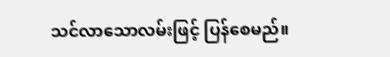သင်လာသောလမ်းဖြင့် ပြန်စေမည်။